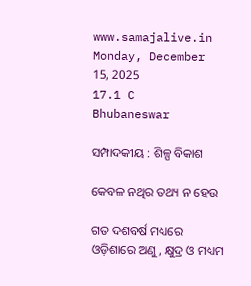www.samajalive.in
Monday, December 15, 2025
17.1 C
Bhubaneswar

ସମ୍ପାଦକୀୟ : ଶିଳ୍ପ ବିକାଶ

କେବଳ ନଥିର ତଥ୍ୟ ନ ହେଉ

ଗତ ଦଶବର୍ଷ ମଧ୍ୟରେ ଓଡ଼ିଶାରେ ଅଣୁ, କ୍ଷୁଦ୍ର ଓ ମଧ୍ୟମ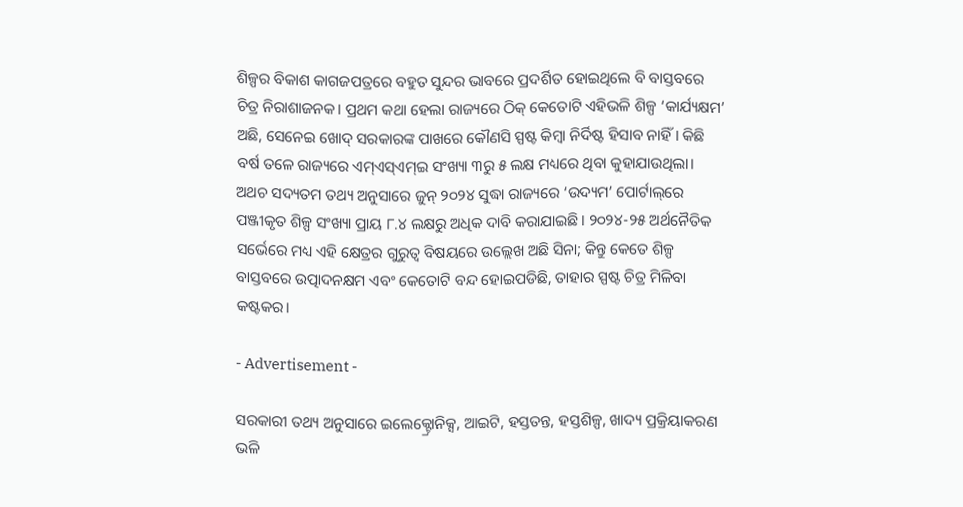ଶିଳ୍ପର ବିକାଶ କାଗଜପତ୍ରରେ ବହୁତ ସୁନ୍ଦର ଭାବରେ ପ୍ରଦର୍ଶିତ ହୋଇଥିଲେ ବି ବାସ୍ତବରେ ଚିତ୍ର ନିରାଶାଜନକ। ପ୍ରଥମ କଥା ହେଲା ରାଜ୍ୟରେ ଠିକ୍ କେତୋଟି ଏହିଭଳି ଶିଳ୍ପ ‘କାର୍ଯ୍ୟକ୍ଷମ’ ଅଛି, ସେନେଇ ଖୋଦ୍ ସରକାରଙ୍କ ପାଖରେ କୌଣସି ସ୍ପଷ୍ଟ କିମ୍ବା ନିର୍ଦିଷ୍ଟ ହିସାବ ନାହିଁ। କିଛି ବର୍ଷ ତଳେ ରାଜ୍ୟରେ ଏମ୍‌ଏସ୍‌ଏମ୍‌ଇ ସଂଖ୍ୟା ୩ରୁ ୫ ଲକ୍ଷ ମଧ୍ୟରେ ଥିବା କୁହାଯାଉଥିଲା। ଅଥଚ ସଦ୍ୟତମ ତଥ୍ୟ ଅନୁସାରେ ଜୁନ୍ ୨୦୨୪ ସୁଦ୍ଧା ରାଜ୍ୟରେ ‘ଉଦ୍ୟମ’ ପୋର୍ଟାଲ୍‌ରେ ପଞ୍ଜୀକୃତ ଶିଳ୍ପ ସଂଖ୍ୟା ପ୍ରାୟ ୮.୪ ଲକ୍ଷରୁ ଅଧିକ ଦାବି କରାଯାଇଛି। ୨୦୨୪-୨୫ ଅର୍ଥନୈତିକ ସର୍ଭେରେ ମଧ୍ୟ ଏହି କ୍ଷେତ୍ରର ଗୁରୁତ୍ୱ ବିଷୟରେ ଉଲ୍ଲେଖ ଅଛି ସିନା; କିନ୍ତୁ କେତେ ଶିଳ୍ପ ବାସ୍ତବରେ ଉତ୍ପାଦନକ୍ଷମ ଏବଂ କେତୋଟି ବନ୍ଦ ହୋଇପଡିଛି, ତାହାର ସ୍ପଷ୍ଟ ଚିତ୍ର ମିଳିବା କଷ୍ଟକର।

- Advertisement -

ସରକାରୀ ତଥ୍ୟ ଅନୁସାରେ ଇଲେକ୍ଟ୍ରୋନିକ୍ସ, ଆଇଟି, ହସ୍ତତନ୍ତ, ହସ୍ତଶିଳ୍ପ, ଖାଦ୍ୟ ପ୍ରକ୍ରିୟାକରଣ ଭଳି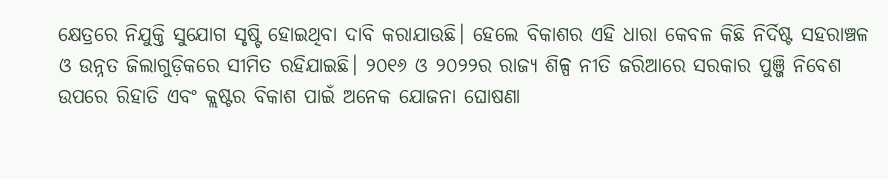କ୍ଷେତ୍ରରେ ନିଯୁକ୍ତି ସୁଯୋଗ ସୃଷ୍ଟି ହୋଇଥିବା ଦାବି କରାଯାଉଛି। ହେଲେ ବିକାଶର ଏହି ଧାରା କେବଳ କିଛି ନିର୍ଦିଷ୍ଟ ସହରାଞ୍ଚଳ ଓ ଉନ୍ନତ ଜିଲାଗୁଡ଼ିକରେ ସୀମିତ ରହିଯାଇଛି। ୨୦୧୬ ଓ ୨୦୨୨ର ରାଜ୍ୟ ଶିଳ୍ପ ନୀତି ଜରିଆରେ ସରକାର ପୁଞ୍ଜି ନିବେଶ ଉପରେ ରିହାତି ଏବଂ କ୍ଲଷ୍ଟର ବିକାଶ ପାଇଁ ଅନେକ ଯୋଜନା ଘୋଷଣା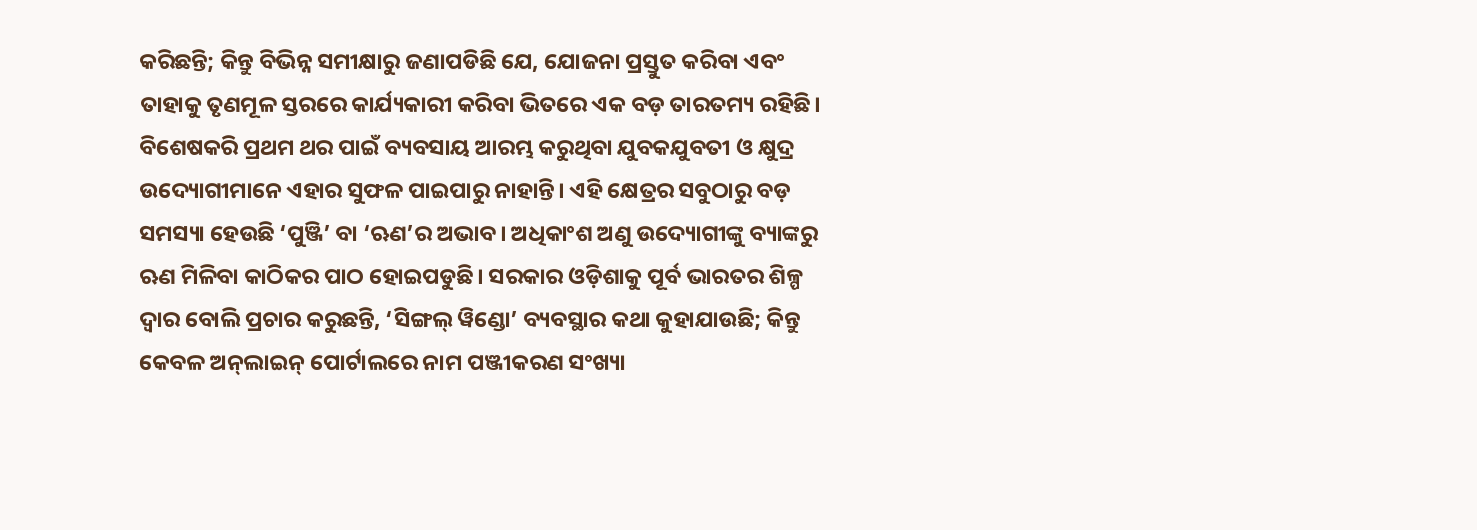କରିଛନ୍ତି; କିନ୍ତୁ ବିଭିନ୍ନ ସମୀକ୍ଷାରୁ ଜଣାପଡିଛି ଯେ, ଯୋଜନା ପ୍ରସ୍ତୁତ କରିବା ଏବଂ ତାହାକୁ ତୃଣମୂଳ ସ୍ତରରେ କାର୍ଯ୍ୟକାରୀ କରିବା ଭିତରେ ଏକ ବଡ଼ ତାରତମ୍ୟ ରହିଛି। ବିଶେଷକରି ପ୍ରଥମ ଥର ପାଇଁ ବ୍ୟବସାୟ ଆରମ୍ଭ କରୁଥିବା ଯୁବକଯୁବତୀ ଓ କ୍ଷୁଦ୍ର ଉଦ୍ୟୋଗୀମାନେ ଏହାର ସୁଫଳ ପାଇପାରୁ ନାହାନ୍ତି। ଏହି କ୍ଷେତ୍ରର ସବୁଠାରୁ ବଡ଼ ସମସ୍ୟା ହେଉଛି ‘ପୁଞ୍ଜି’ ବା ‘ଋଣ’ର ଅଭାବ। ଅଧିକାଂଶ ଅଣୁ ଉଦ୍ୟୋଗୀଙ୍କୁ ବ୍ୟାଙ୍କରୁ ଋଣ ମିଳିବା କାଠିକର ପାଠ ହୋଇପଡୁଛି। ସରକାର ଓଡ଼ିଶାକୁ ପୂର୍ବ ଭାରତର ଶିଳ୍ପ ଦ୍ୱାର ବୋଲି ପ୍ରଚାର କରୁଛନ୍ତି, ‘ସିଙ୍ଗଲ୍ ୱିଣ୍ଡୋ’ ବ୍ୟବସ୍ଥାର କଥା କୁହାଯାଉଛି; କିନ୍ତୁ କେବଳ ଅନ୍‌ଲାଇନ୍ ପୋର୍ଟାଲରେ ନାମ ପଞ୍ଜୀକରଣ ସଂଖ୍ୟା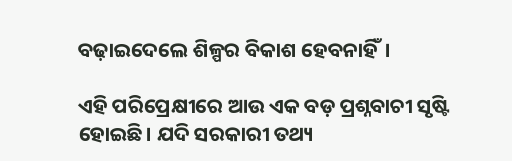ବଢ଼ାଇଦେଲେ ଶିଳ୍ପର ବିକାଶ ହେବନାହିଁ।

ଏହି ପରିପ୍ରେକ୍ଷୀରେ ଆଉ ଏକ ବଡ଼ ପ୍ରଶ୍ନବାଚୀ ସୃଷ୍ଟି ହୋଇଛି। ଯଦି ସରକାରୀ ତଥ୍ୟ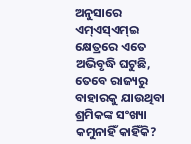ଅନୁସାରେ ଏମ୍‌ଏସ୍‌ଏମ୍‌ଇ କ୍ଷେତ୍ରରେ ଏତେ ଅଭିବୃଦ୍ଧି ଘଟୁଛି, ତେବେ ରାଜ୍ୟରୁ ବାହାରକୁ ଯାଉଥିବା ଶ୍ରମିକଙ୍କ ସଂଖ୍ୟା କମୁନାହିଁ କାହିଁକି?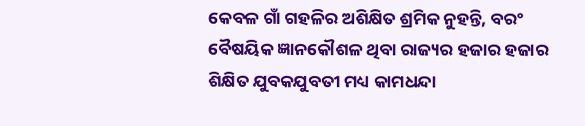କେବଳ ଗାଁ ଗହଳିର ଅଶିକ୍ଷିତ ଶ୍ରମିକ ନୁହନ୍ତି, ବରଂ ବୈଷୟିକ ଜ୍ଞାନକୌଶଳ ଥିବା ରାଜ୍ୟର ହଜାର ହଜାର ଶିକ୍ଷିତ ଯୁବକଯୁବତୀ ମଧ୍ୟ କାମଧନ୍ଦା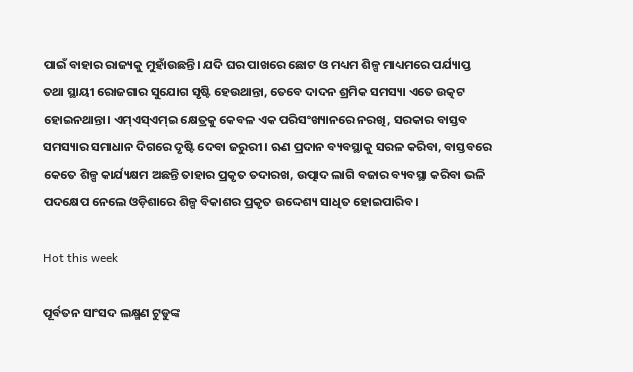ପାଇଁ ବାହାର ରାଜ୍ୟକୁ ମୁହାଁଉଛନ୍ତି। ଯଦି ଘର ପାଖରେ ଛୋଟ ଓ ମଧ୍ୟମ ଶିଳ୍ପ ମାଧ୍ୟମରେ ପର୍ଯ୍ୟାପ୍ତ ତଥା ସ୍ଥାୟୀ ରୋଜଗାର ସୁଯୋଗ ସୃଷ୍ଟି ହେଉଥାନ୍ତା, ତେବେ ଦାଦନ ଶ୍ରମିକ ସମସ୍ୟା ଏତେ ଉତ୍କଟ ହୋଇନଥାନ୍ତା। ଏମ୍‌ଏସ୍‌ଏମ୍‌ଇ କ୍ଷେତ୍ରକୁ କେବଳ ଏକ ପରିସଂଖ୍ୟାନରେ ନରଖି, ସରକାର ବାସ୍ତବ ସମସ୍ୟାର ସମାଧାନ ଦିଗରେ ଦୃଷ୍ଟି ଦେବା ଜରୁରୀ। ଋଣ ପ୍ରଦାନ ବ୍ୟବସ୍ଥାକୁ ସରଳ କରିବା, ବାସ୍ତବରେ କେତେ ଶିଳ୍ପ କାର୍ଯ୍ୟକ୍ଷମ ଅଛନ୍ତି ତାହାର ପ୍ରକୃତ ତଦାରଖ, ଉତ୍ପାଦ ଲାଗି ବଜାର ବ୍ୟବସ୍ଥା କରିବା ଭଳି ପଦକ୍ଷେପ ନେଲେ ଓଡ଼ିଶାରେ ଶିଳ୍ପ ବିକାଶର ପ୍ରକୃତ ଉଦ୍ଦେଶ୍ୟ ସାଧିତ ହୋଇପାରିବ।

Hot this week

ପୂର୍ବତନ ସାଂସଦ ଲକ୍ଷ୍ମଣ ଟୁଡୁଙ୍କ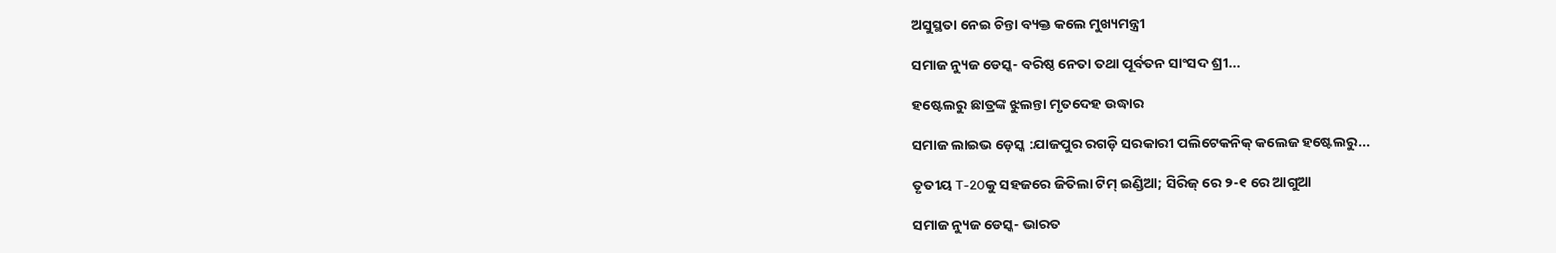ଅସୁସ୍ଥତା ନେଇ ଚିନ୍ତା ବ୍ୟକ୍ତ କଲେ ମୁଖ୍ୟମନ୍ତ୍ରୀ

ସମାଜ ନ୍ୟୁଜ ଡେସ୍କ- ବରିଷ୍ଠ ନେତା ତଥା ପୂର୍ବତନ ସାଂସଦ ଶ୍ରୀ...

ହଷ୍ଟେଲରୁ ଛାତ୍ରଙ୍କ ଝୁଲନ୍ତା ମୃତଦେହ ଉଦ୍ଧାର

ସମାଜ ଲାଇଭ ଡ଼େସ୍କ :ଯାଜପୁର ରଗଡ଼ି ସରକାରୀ ପଲିଟେକନିକ୍ କଲେଜ ହଷ୍ଟେଲରୁ...

ତୃତୀୟ T-20କୁ ସହଜରେ ଜିତିଲା ଟିମ୍ ଇଣ୍ଡିଆ; ସିରିଜ୍ ରେ ୨-୧ ରେ ଆଗୁଆ

ସମାଜ ନ୍ୟୁଜ ଡେସ୍କ- ଭାରତ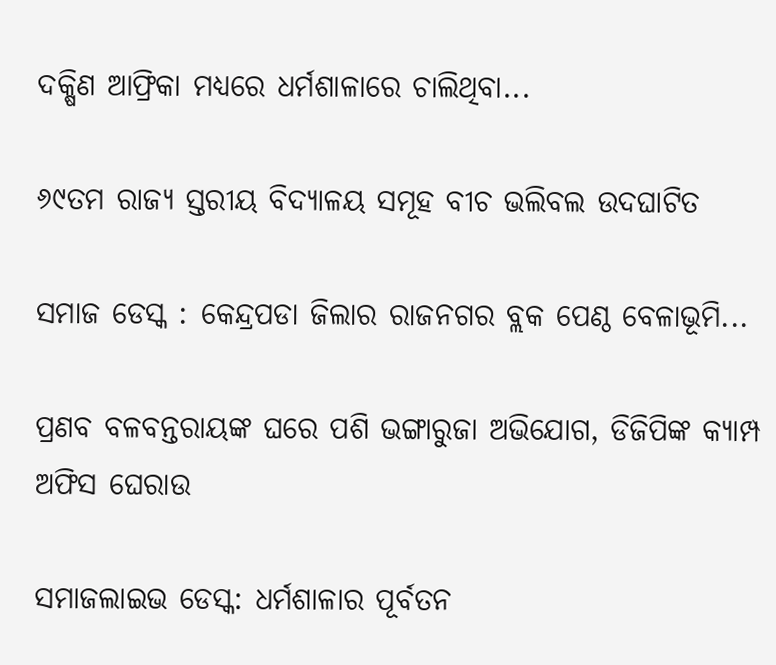ଦକ୍ଷିଣ ଆଫ୍ରିକା ମଧ୍ୟରେ ଧର୍ମଶାଳାରେ ଚାଲିଥିବା...

୬୯ତମ ରାଜ୍ୟ ସ୍ତରୀୟ ବିଦ୍ୟାଳୟ ସମୂହ ବୀଚ ଭଲିବଲ ଉଦଘାଟିତ

ସମାଜ ଡେସ୍କ : କେନ୍ଦ୍ରପଡା ଜିଲାର ରାଜନଗର ବ୍ଲକ ପେଣ୍ଠ ବେଳାଭୂମି...

ପ୍ରଣବ ବଳବନ୍ତରାୟଙ୍କ ଘରେ ପଶି ଭଙ୍ଗାରୁଜା ଅଭିଯୋଗ, ଡିଜିପିଙ୍କ କ୍ୟାମ୍ପ ଅଫିସ ଘେରାଉ

ସମାଜଲାଇଭ ଡେସ୍କ: ଧର୍ମଶାଳାର ପୂର୍ବତନ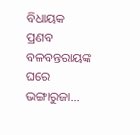ବିଧାୟକ ପ୍ରଣବ ବଳବନ୍ତରାୟଙ୍କ ଘରେ ଭଙ୍ଗାରୁଜା...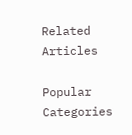Related Articles

Popular Categories